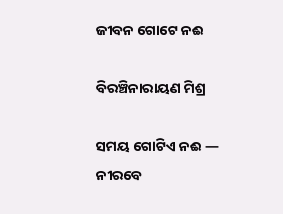ଜୀବନ ଗୋଟେ ନଈ

ବିରଞ୍ଚିନାରାୟଣ ମିଶ୍ର

ସମୟ ଗୋଟିଏ ନଈ —
ନୀରବେ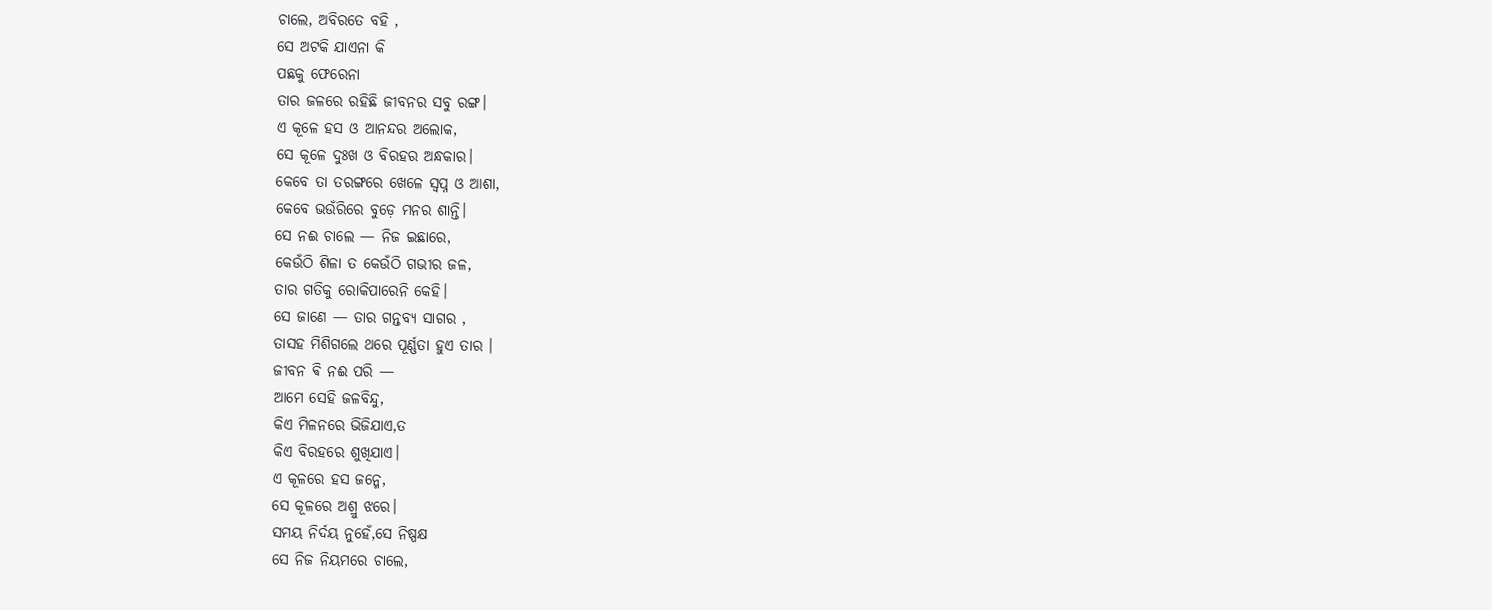ଚାଲେ, ଅବିରତେ ବହି ,
ସେ ଅଟକି ଯାଏନା କି
ପଛକୁ ଫେରେନା
ତାର ଜଳରେ ରହିଛି ଜୀବନର ସବୁ ରଙ୍ଗ।
ଏ କୂଳେ ହସ ଓ ଆନନ୍ଦର ଅଲୋକ,
ସେ କୂଳେ ଦୁଃଖ ଓ ବିରହର ଅନ୍ଧକାର।
କେବେ ତା ତରଙ୍ଗରେ ଖେଳେ ସ୍ୱପ୍ନ ଓ ଆଶା,
କେବେ ଭଉଁରିରେ ବୁଡ଼େ ମନର ଶାନ୍ତି।
ସେ ନଈ ଚାଲେ — ନିଜ ଇଛାରେ,
କେଉଁଠି ଶିଳା ତ କେଉଁଠି ଗଭୀର ଜଳ,
ତାର ଗତିକୁ ରୋକିପାରେନି କେହି।
ସେ ଜାଣେ — ତାର ଗନ୍ତବ୍ୟ ସାଗର ,
ତାସହ ମିଶିଗଲେ ଥରେ ପୂର୍ଣ୍ଣତା ହୁଏ ତାର ।
ଜୀବନ ଵି ନଈ ପରି —
ଆମେ ସେହି ଜଳବିନ୍ଦୁ,
କିଏ ମିଳନରେ ଭିଜିଯାଏ,ତ
କିଏ ବିରହରେ ଶୁଖିଯାଏ।
ଏ କୂଳରେ ହସ ଜନ୍ମେ,
ସେ କୂଳରେ ଅଶ୍ରୁ ଝରେ।
ସମୟ ନିର୍ଦୟ ନୁହେଁ,ସେ ନିଷ୍ପକ୍ଷ
ସେ ନିଜ ନିୟମରେ ଚାଲେ,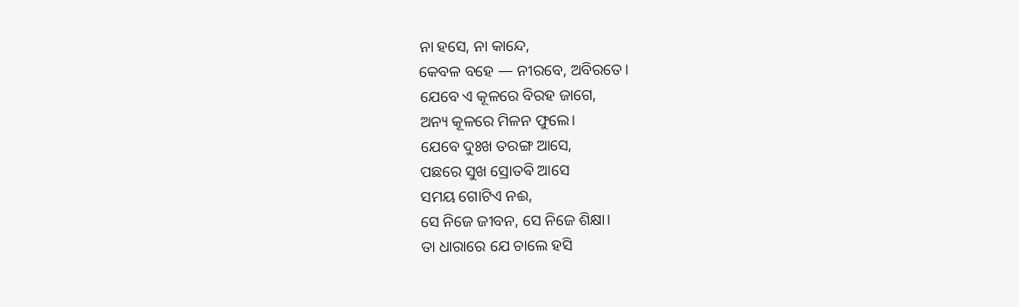ନା ହସେ, ନା କାନ୍ଦେ,
କେବଳ ବହେ — ନୀରବେ, ଅବିରତେ।
ଯେବେ ଏ କୂଳରେ ବିରହ ଜାଗେ,
ଅନ୍ୟ କୂଳରେ ମିଳନ ଫୁଲେ।
ଯେବେ ଦୁଃଖ ତରଙ୍ଗ ଆସେ,
ପଛରେ ସୁଖ ସ୍ରୋତଵି ଆସେ
ସମୟ ଗୋଟିଏ ନଈ,
ସେ ନିଜେ ଜୀବନ, ସେ ନିଜେ ଶିକ୍ଷା।
ତା ଧାରାରେ ଯେ ଚାଲେ ହସି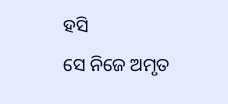ହସି
ସେ ନିଜେ ଅମୃତ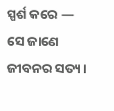ସ୍ପର୍ଶ କରେ —
ସେ ଜାଣେ ଜୀବନର ସତ୍ୟ।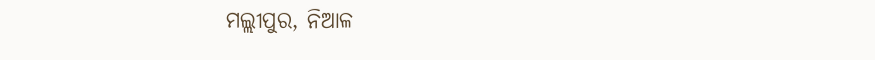ମଲ୍ଲୀପୁର, ନିଆଳ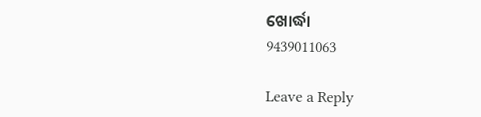ଖୋର୍ଦ୍ଧା
9439011063

Leave a Reply